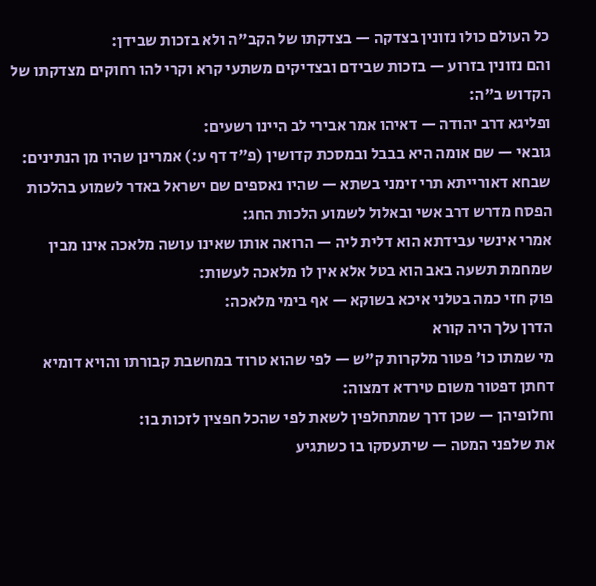כל העולם כולו נזונין בצדקה — בצדקתו של הקב"ה ולא בזכות שבידן:
והם נזונין בזרוע — בזכות שבידם ובצדיקים משתעי קרא וקרי להו רחוקים מצדקתו של הקדוש ב"ה:
ופליגא דרב יהודה — דאיהו אמר אבירי לב היינו רשעים:
גובאי — שם אומה היא בבבל ובמסכת קדושין (פ"ד דף ע:) אמרינן שהיו מן הנתינים:
שבחא דאורייתא תרי זימני בשתא — שהיו נאספים שם ישראל באדר לשמוע בהלכות הפסח מדרש דרב אשי ובאלול לשמוע הלכות החג:
אמרי אינשי עבידתא הוא דלית ליה — הרואה אותו שאינו עושה מלאכה אינו מבין שמחמת תשעה באב הוא בטל אלא אין לו מלאכה לעשות:
פוק חזי כמה בטלני איכא בשוקא — אף בימי מלאכה:
הדרן עלך היה קורא
מי שמתו כו' פטור מלקרות ק"ש — לפי שהוא טרוד במחשבת קבורתו והויא דומיא דחתן דפטור משום טירדא דמצוה:
וחלופיהן — שכן דרך שמתחלפין לשאת לפי שהכל חפצין לזכות בו:
את שלפני המטה — שיתעסקו בו כשתגיע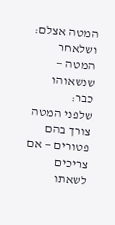המטה אצלם:
ושלאחר המטה — שנשאוהו כבר:
שלפני המטה צורך בהם פטורים — אם צריכים לשאתו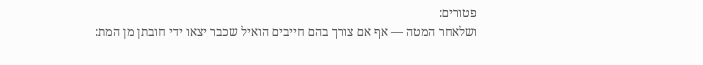פטורים:
ושלאחר המטה — אף אם צורך בהם חייבים הואיל שכבר יצאו ידי חובתן מן המת: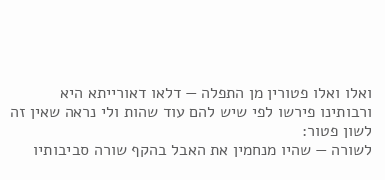ואלו ואלו פטורין מן התפלה — דלאו דאורייתא היא ורבותינו פירשו לפי שיש להם עוד שהות ולי נראה שאין זה לשון פטור:
לשורה — שהיו מנחמין את האבל בהקף שורה סביבותיו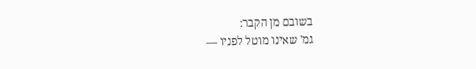בשובם מן הקבר:
גמ' שאינו מוטל לפניו —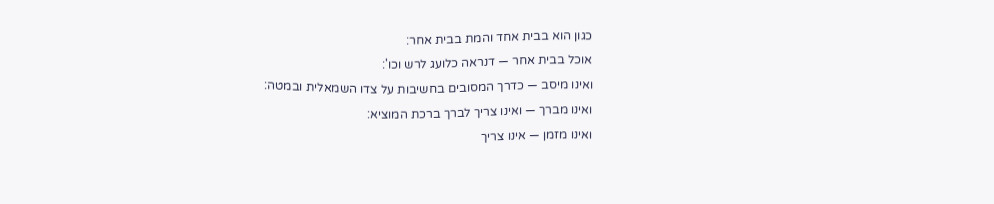כגון הוא בבית אחד והמת בבית אחר:
אוכל בבית אחר — דנראה כלועג לרש וכו':
ואינו מיסב — כדרך המסובים בחשיבות על צדו השמאלית ובמטה:
ואינו מברך — ואינו צריך לברך ברכת המוציא:
ואינו מזמן — אינו צריך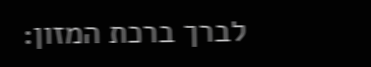לברך ברכת המזון: